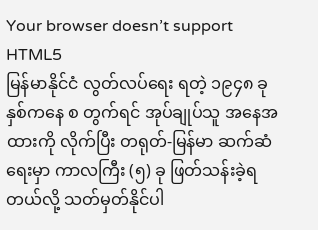Your browser doesn’t support HTML5
မြန်မာနိုင်ငံ လွတ်လပ်ရေး ရတဲ့ ၁၉၄၈ ခုနှစ်ကနေ စ တွက်ရင် အုပ်ချုပ်သူ အနေအထားကို လိုက်ပြီး တရုတ်-မြန်မာ ဆက်ဆံရေးမှာ ကာလကြီး (၅) ခု ဖြတ်သန်းခဲ့ရတယ်လို့ သတ်မှတ်နိုင်ပါ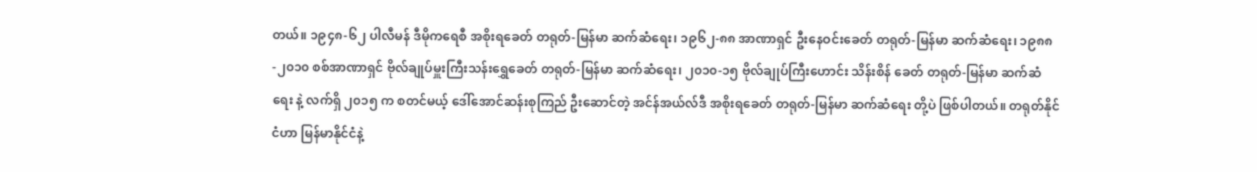တယ်။ ၁၉၄၈-၆၂ ပါလီမန် ဒီမိုကရေစီ အစိုးရခေတ် တရုတ်-မြန်မာ ဆက်ဆံရေး၊ ၁၉၆၂-၈၈ အာဏာရှင် ဦးနေဝင်းခေတ် တရုတ်-မြန်မာ ဆက်ဆံရေး၊ ၁၉၈၈-၂၀၁၀ စစ်အာဏာရှင် ဗိုလ်ချုပ်မှူးကြီးသန်းရွှေခေတ် တရုတ်-မြန်မာ ဆက်ဆံရေး၊ ၂၀၁၀-၁၅ ဗိုလ်ချုပ်ကြီးဟောင်း သိန်းစိန် ခေတ် တရုတ်-မြန်မာ ဆက်ဆံရေး နဲ့ လက်ရှိ ၂၀၁၅ က စတင်မယ့် ဒေါ်အောင်ဆန်းစုကြည် ဦးဆောင်တဲ့ အင်န်အယ်လ်ဒီ အစိုးရခေတ် တရုတ်-မြန်မာ ဆက်ဆံရေး တို့ပဲ ဖြစ်ပါတယ်။ တရုတ်နိုင်ငံဟာ မြန်မာနိုင်ငံနဲ့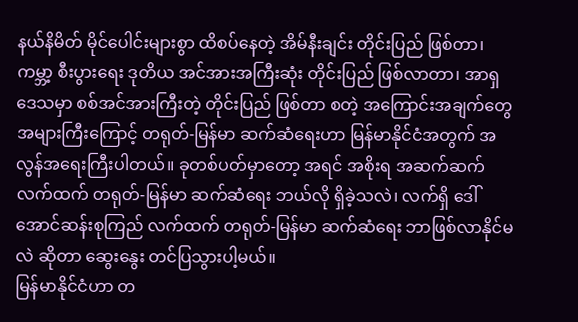နယ်နိမိတ် မိုင်ပေါင်းများစွာ ထိစပ်နေတဲ့ အိမ်နီးချင်း တိုင်းပြည် ဖြစ်တာ၊ ကမ္ဘာ့ စီးပွားရေး ဒုတိယ အင်အားအကြီးဆုံး တိုင်းပြည် ဖြစ်လာတာ၊ အာရှဒေသမှာ စစ်အင်အားကြီးတဲ့ တိုင်းပြည် ဖြစ်တာ စတဲ့ အကြောင်းအချက်တွေ အများကြီးကြောင့် တရုတ်-မြန်မာ ဆက်ဆံရေးဟာ မြန်မာနိုင်ငံအတွက် အလွန်အရေးကြီးပါတယ်။ ခုတစ်ပတ်မှာတော့ အရင် အစိုးရ အဆက်ဆက်လက်ထက် တရုတ်-မြန်မာ ဆက်ဆံရေး ဘယ်လို ရှိခဲ့သလဲ၊ လက်ရှိ ဒေါ်အောင်ဆန်းစုကြည် လက်ထက် တရုတ်-မြန်မာ ဆက်ဆံရေး ဘာဖြစ်လာနိုင်မလဲ ဆိုတာ ဆွေးနွေး တင်ပြသွားပါ့မယ်။
မြန်မာနိုင်ငံဟာ တ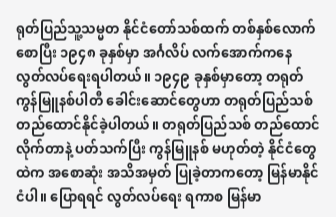ရုတ်ပြည်သူ့သမ္မတ နိုင်ငံတော်သစ်ထက် တစ်နှစ်လောက် စောပြီး ၁၉၄၈ ခုနှစ်မှာ အင်္ဂလိပ် လက်အောက်ကနေ လွတ်လပ်ရေးရပါတယ်။ ၁၉၄၉ ခုနှစ်မှာတော့ တရုတ်ကွန်မြူနစ်ပါတီ ခေါင်းဆောင်တွေဟာ တရုတ်ပြည်သစ် တည်ထောင်နိုင်ခဲ့ပါတယ်။ တရုတ်ပြည်သစ် တည်ထောင်လိုက်တာနဲ့ ပတ်သက်ပြီး ကွန်မြူနစ် မဟုတ်တဲ့ နိုင်ငံတွေထဲက အစောဆုံး အသိအမှတ် ပြုခဲ့တာကတော့ မြန်မာနိုင်ငံပါ။ ပြောရရင် လွတ်လပ်ရေး ရကာစ မြန်မာ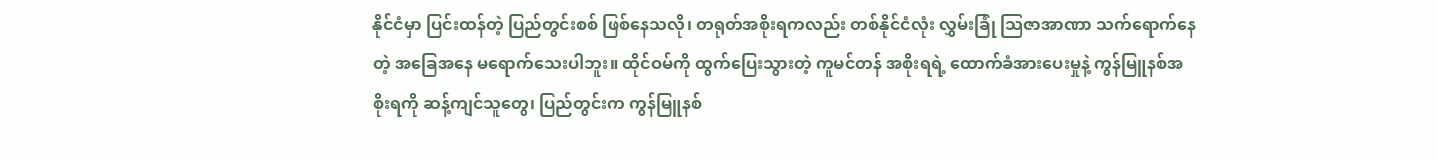နိုင်ငံမှာ ပြင်းထန်တဲ့ ပြည်တွင်းစစ် ဖြစ်နေသလို၊ တရုတ်အစိုးရကလည်း တစ်နိုင်ငံလုံး လွှမ်းခြုံ သြဇာအာဏာ သက်ရောက်နေတဲ့ အခြေအနေ မရောက်သေးပါဘူး။ ထိုင်ဝမ်ကို ထွက်ပြေးသွားတဲ့ ကူမင်တန် အစိုးရရဲ့ ထောက်ခံအားပေးမှုနဲ့ ကွန်မြူနစ်အစိုးရကို ဆန့်ကျင်သူတွေ၊ ပြည်တွင်းက ကွန်မြူနစ်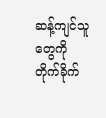ဆန့်ကျင်သူတွေကို တိုက်ခိုက်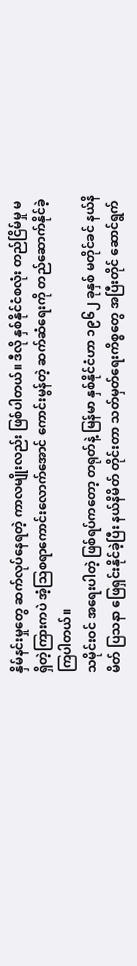နှိမ်နင်းမှုတွေ ဆက်လုပ်နေရတဲ့ ကာလမျိုးလည်း ဖြစ်ပါတယ်။ ဒီလို နှစ်နိုင်ငံစလုံး တည်ငြိမ်မှု မရှိတဲ့ကြားကပဲ အံ့သြစရာကောင်းလောက်အောင် ကောင်းမွန်တဲ့ ဆက်ဆံရေးကို တည်ဆောက်နိုင်ခဲ့ကြပါတယ်။
သမိုင်းဝင် အရေးပါတဲ့ ဖြစ်ရပ်ကတော့ တရုတ်နဲ့ မြန်မာ နှစ်နိုင်ငံဟာ ၁၉၆၂ ခုနှစ် မတိုင်ခင် နယ်နိမိတ် ပြသနာ ဖြေရှင်းနိုင်ခဲ့ပြီး နယ်နိမိတ် တိုင်းတာ သတ်မှတ်ရေးကိစ္စတွေ အပြီးတိုင် ဆောင်ရွက်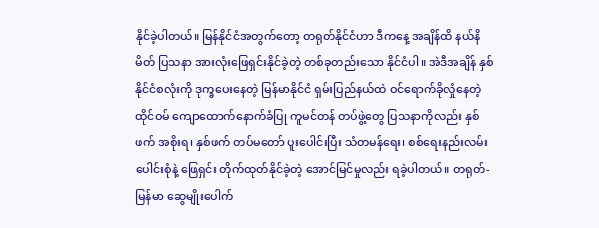နိုင်ခဲ့ပါတယ်။ မြန်နိုင်ငံအတွက်တော့ တရုတ်နိုင်ငံဟာ ဒီကနေ့ အချိန်ထိ နယ်နိမိတ် ပြသနာ အားလုံးဖြေရှင်းနိုင်ခဲ့တဲ့ တစ်ခုတည်းသော နိုင်ငံပါ။ အဲဒီအချိန် နှစ်နိုင်ငံစလုံးကို ဒုက္ခပေးနေတဲ့ မြန်မာနိုင်ငံ ရှမ်းပြည်နယ်ထဲ ဝင်ရောက်ခိုလှုံနေတဲ့ ထိုင်ဝမ် ကျောထောက်နောက်ခံပြု ကူမင်တန် တပ်ဖွဲ့တွေ ပြသနာကိုလည်း နှစ်ဖက် အစိုးရ၊ နှစ်ဖက် တပ်မတော် ပူးပေါင်းပြီး သံတမန်ရေး၊ စစ်ရေးနည်းလမ်းပေါင်းစုံနဲ့ ဖြေရှင်း တိုက်ထုတ်နိုင်ခဲ့တဲ့ အောင်မြင်မှုလည်း ရခဲ့ပါတယ်။ တရုတ်-မြန်မာ ဆွေမျိုးပေါက်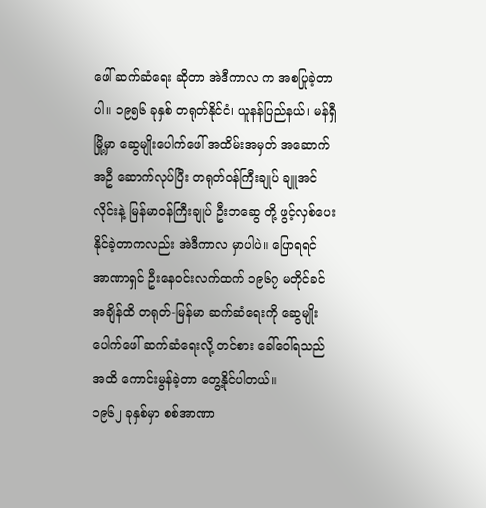ဖေါ် ဆက်ဆံရေး ဆိုတာ အဲဒီကာလ က အစပြုခဲ့တာပါ။ ၁၉၅၆ ခုနှစ် တရုတ်နိုင်ငံ၊ ယူနန်ပြည်နယ်၊ မန်ရှီမြို့မှာ ဆွေမျိုးပေါက်ဖေါ် အထိမ်းအမှတ် အဆောက်အဦ ဆောက်လုပ်ပြီး တရုတ်ဝန်ကြီးချုပ် ချူအင်လိုင်းနဲ့ မြန်မာဝန်ကြီးချုပ် ဦးဘဆွေ တို့ ဖွင့်လှစ်ပေးနိုင်ခဲ့တာကလည်း အဲဒီကာလ မှာပါပဲ။ ပြောရရင် အာဏာရှင် ဦးနေဝင်းလက်ထက် ၁၉၆၇ မတိုင်ခင် အချိန်ထိ တရုတ်-မြန်မာ ဆက်ဆံရေးကို ဆွေမျိုးပေါက်ဖေါ် ဆက်ဆံရေးလို့ တင်စား ခေါ်ဝေါ်ရသည်အထိ ကောင်းမွန်ခဲ့တာ တွေ့နိုင်ပါတယ်။
၁၉၆၂ ခုနှစ်မှာ စစ်အာဏာ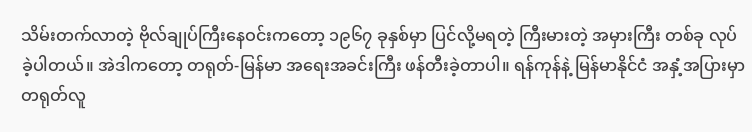သိမ်းတက်လာတဲ့ ဗိုလ်ချုပ်ကြီးနေဝင်းကတော့ ၁၉၆၇ ခုနှစ်မှာ ပြင်လို့မရတဲ့ ကြီးမားတဲ့ အမှားကြီး တစ်ခု လုပ်ခဲ့ပါတယ်။ အဲဒါကတော့ တရုတ်-မြန်မာ အရေးအခင်းကြီး ဖန်တီးခဲ့တာပါ။ ရန်ကုန်နဲ့ မြန်မာနိုင်ငံ အနှံ့အပြားမှာ တရုတ်လူ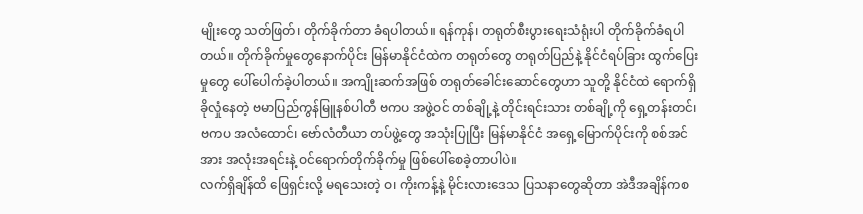မျိုးတွေ သတ်ဖြတ်၊ တိုက်ခိုက်တာ ခံရပါတယ်။ ရန်ကုန်၊ တရုတ်စီးပွားရေးသံရုံးပါ တိုက်ခိုက်ခံရပါတယ်။ တိုက်ခိုက်မှုတွေနောက်ပိုင်း မြန်မာနိုင်ငံထဲက တရုတ်တွေ တရုတ်ပြည်နဲ့ နိုင်ငံရပ်ခြား ထွက်ပြေးမှုတွေ ပေါ်ပေါက်ခဲ့ပါတယ်။ အကျိုးဆက်အဖြစ် တရုတ်ခေါင်းဆောင်တွေဟာ သူတို့ နိုင်ငံထဲ ရောက်ရှိခိုလှုံနေတဲ့ ဗမာပြည်ကွန်မြူနစ်ပါတီ ဗကပ အဖွဲ့ဝင် တစ်ချို့နဲ့ တိုင်းရင်းသား တစ်ချို့ကို ရှေ့တန်းတင်၊ ဗကပ အလံထောင်၊ ဗော်လံတီယာ တပ်ဖွဲ့တွေ အသုံးပြုပြီး မြန်မာနိုင်ငံ အရှေ့မြောက်ပိုင်းကို စစ်အင်အား အလုံးအရင်းနဲ့ ဝင်ရောက်တိုက်ခိုက်မှု ဖြစ်ပေါ်စေခဲ့တာပါပဲ။
လက်ရှိချိန်ထိ ဖြေရှင်းလို့ မရသေးတဲ့ ဝ၊ ကိုးကန့်နဲ့ မိုင်းလားဒေသ ပြသနာတွေဆိုတာ အဲဒီအချိန်ကစ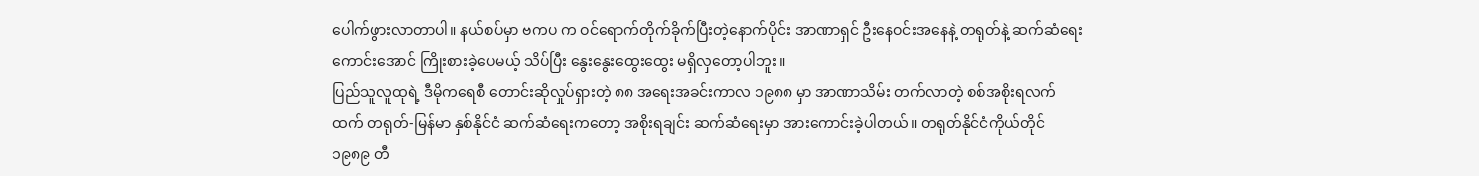ပေါက်ဖွားလာတာပါ။ နယ်စပ်မှာ ဗကပ က ဝင်ရောက်တိုက်ခိုက်ပြီးတဲ့နောက်ပိုင်း အာဏာရှင် ဦးနေဝင်းအနေနဲ့ တရုတ်နဲ့ ဆက်ဆံရေးကောင်းအောင် ကြိုးစားခဲ့ပေမယ့် သိပ်ပြီး နွေးနွေးထွေးထွေး မရှိလှတော့ပါဘူး။
ပြည်သူလူထုရဲ့ ဒီမိုကရေစီ တောင်းဆိုလှုပ်ရှားတဲ့ ၈၈ အရေးအခင်းကာလ ၁၉၈၈ မှာ အာဏာသိမ်း တက်လာတဲ့ စစ်အစိုးရလက်ထက် တရုတ်-မြန်မာ နှစ်နိုင်ငံ ဆက်ဆံရေးကတော့ အစိုးရချင်း ဆက်ဆံရေးမှာ အားကောင်းခဲ့ပါတယ်။ တရုတ်နိုင်ငံကိုယ်တိုင် ၁၉၈၉ တီ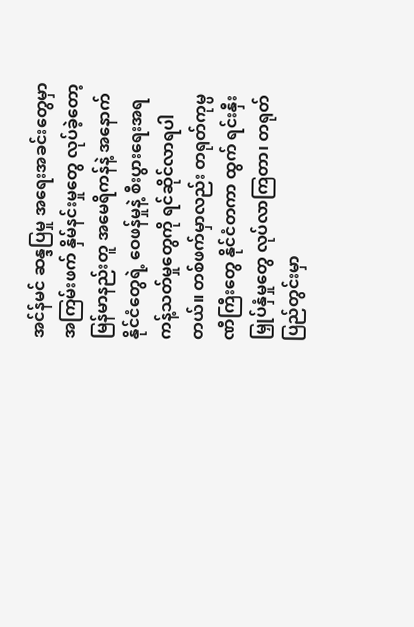အင်န်မင် ဆန္ဒပြမှု အရေးအခင်းတွေမှာ အကြမ်းဖက် နှိမ်နင်းမှုတွေ လုပ်ခဲ့တော့ မြန်မာနည်းတူ အမေရိကန်နဲ့ အနောက်နိုင်ငံတွေရဲ့ ဝေဖန်မှုနဲ့ စီးပွားရေးအရ ကန့်သတ်မှုတွေကို ရင်ဆိုင်လာရပါတယ်။ တစ်ဖက်မှာလည်း တရုတ်ကုမ္ပဏီကြီးတွေ နိုင်ငံတကာ ထွက် ရင်းနှီးမြှုပ်နှံမှုတွေ လုပ်လာကြတာ၊ တရုတ်ပြည်တွင်းမှာ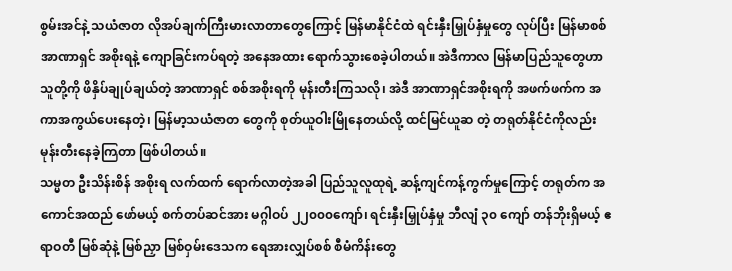စွမ်းအင်နဲ့ သယံဇာတ လိုအပ်ချက်ကြီးမားလာတာတွေကြောင့် မြန်မာနိုင်ငံထဲ ရင်းနှီးမြှုပ်နှံမှုတွေ လုပ်ပြီး မြန်မာစစ်အာဏာရှင် အစိုးရနဲ့ ကျောခြင်းကပ်ရတဲ့ အနေအထား ရောက်သွားစေခဲ့ပါတယ်။ အဲဒီကာလ မြန်မာပြည်သူတွေဟာ သူတို့ကို ဖိနှိပ်ချုပ်ချယ်တဲ့ အာဏာရှင် စစ်အစိုးရကို မုန်းတီးကြသလို၊ အဲဒီ အာဏာရှင်အစိုးရကို အဖက်ဖက်က အကာအကွယ်ပေးနေတဲ့၊ မြန်မာ့သယံဇာတ တွေကို စုတ်ယူဝါးမြိုနေတယ်လို့ ထင်မြင်ယူဆ တဲ့ တရုတ်နိုင်ငံကိုလည်း မုန်းတီးနေခဲ့ကြတာ ဖြစ်ပါတယ်။
သမ္မတ ဦးသိန်းစိန် အစိုးရ လက်ထက် ရောက်လာတဲ့အခါ ပြည်သူလူထုရဲ့ ဆန့်ကျင်ကန့်ကွက်မှုကြောင့် တရုတ်က အကောင်အထည် ဖော်မယ့် စက်တပ်ဆင်အား မဂ္ဂါဝပ် ၂၂၀၀၀ကျော်၊ ရင်းနှီးမြှုပ်နှံမှု ဘီလျံ ၃၀ ကျော် တန်ဘိုးရှိမယ့် ဧရာဝတီ မြစ်ဆုံနဲ့ မြစ်ညှာ မြစ်ဝှမ်းဒေသက ရေအားလျှပ်စစ် စီမံကိန်းတွေ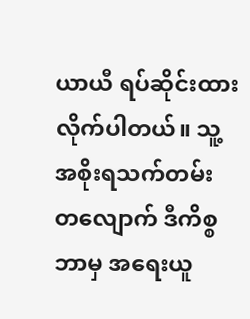ယာယီ ရပ်ဆိုင်းထားလိုက်ပါတယ်။ သူ့အစိုးရသက်တမ်း တလျောက် ဒီကိစ္စ ဘာမှ အရေးယူ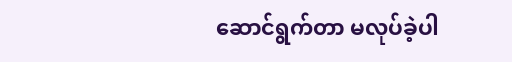ဆောင်ရွက်တာ မလုပ်ခဲ့ပါ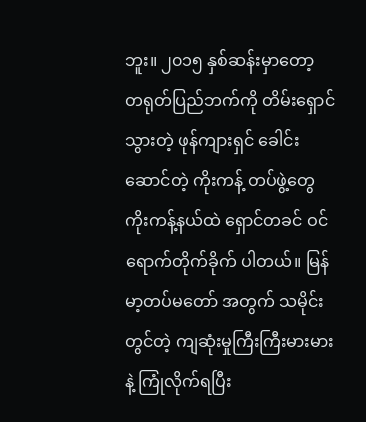ဘူး။ ၂၀၁၅ နှစ်ဆန်းမှာတော့ တရုတ်ပြည်ဘက်ကို တိမ်းရှောင်သွားတဲ့ ဖုန်ကျားရှင် ခေါင်းဆောင်တဲ့ ကိုးကန့် တပ်ဖွဲ့တွေ ကိုးကန့်နယ်ထဲ ရှောင်တခင် ဝင်ရောက်တိုက်ခိုက် ပါတယ်။ မြန်မာ့တပ်မတော် အတွက် သမိုင်းတွင်တဲ့ ကျဆုံးမှုကြီးကြီးမားမားနဲ့ ကြုံလိုက်ရပြီး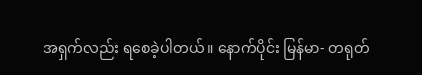အရှက်လည်း ရစေခဲ့ပါတယ်။ နောက်ပိုင်း မြန်မာ- တရုတ်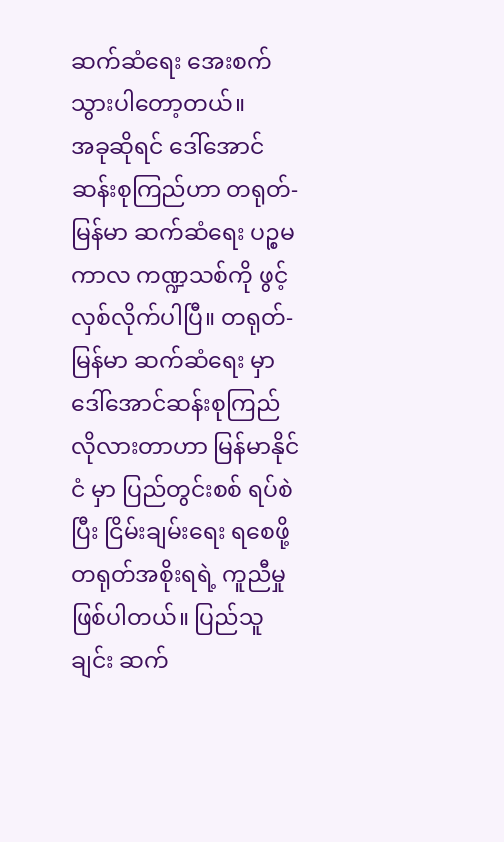ဆက်ဆံရေး အေးစက်သွားပါတော့တယ်။
အခုဆိုရင် ဒေါ်အောင်ဆန်းစုကြည်ဟာ တရုတ်-မြန်မာ ဆက်ဆံရေး ပဉ္စမ ကာလ ကဏ္ဍသစ်ကို ဖွင့်လှစ်လိုက်ပါပြီ။ တရုတ်-မြန်မာ ဆက်ဆံရေး မှာ ဒေါ်အောင်ဆန်းစုကြည် လိုလားတာဟာ မြန်မာနိုင်ငံ မှာ ပြည်တွင်းစစ် ရပ်စဲပြီး ငြိမ်းချမ်းရေး ရစေဖို့ တရုတ်အစိုးရရဲ့ ကူညီမှု ဖြစ်ပါတယ်။ ပြည်သူချင်း ဆက်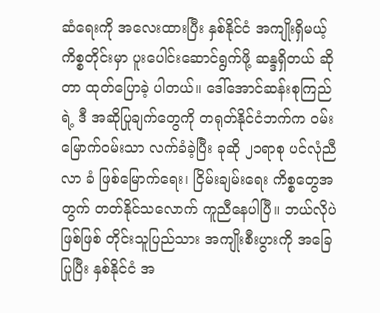ဆံရေးကို အလေးထားပြီး နှစ်နိုင်ငံ အကျိုးရှိမယ့် ကိစ္စတိုင်းမှာ ပူးပေါင်းဆောင်ရွက်ဖို့ ဆန္ဒရှိတယ် ဆိုတာ ထုတ်ပြောခဲ့ ပါတယ်။ ဒေါ်အောင်ဆန်းစုကြည်ရဲ့ ဒီ အဆိုပြုချက်တွေကို တရုတ်နိုင်ငံဘက်က ဝမ်းမြောက်ဝမ်းသာ လက်ခံခဲ့ပြီး ခုဆို ၂၁ရာစု ပင်လုံညီလာ ခံ ဖြစ်မြောက်ရေး၊ ငြိမ်းချမ်းရေး ကိစ္စတွေအတွက် တတ်နိုင်သလောက် ကူညီနေပါပြီ။ ဘယ်လိုပဲဖြစ်ဖြစ် တိုင်းသူပြည်သား အကျိုးစီးပွားကို အခြေပြုပြီး နှစ်နိုင်ငံ အ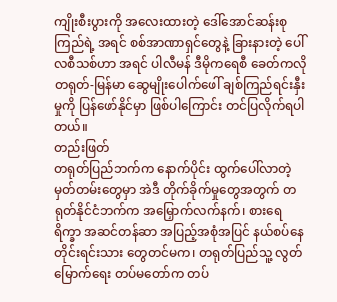ကျိုးစီးပွားကို အလေးထားတဲ့ ဒေါ်အောင်ဆန်းစုကြည်ရဲ့ အရင် စစ်အာဏာရှင်တွေနဲ့ ခြားနားတဲ့ ပေါ်လစီသစ်ဟာ အရင် ပါလီမန် ဒီမိုကရေစီ ခေတ်ကလို တရုတ်-မြန်မာ ဆွေမျိုးပေါက်ဖေါ် ချစ်ကြည်ရင်းနှီးမှုကို ပြန်ဖော်နိုင်မှာ ဖြစ်ပါကြောင်း တင်ပြလိုက်ရပါတယ်။
တည်းဖြတ်
တရုတ်ပြည်ဘက်က နောက်ပိုင်း ထွက်ပေါ်လာတဲ့ မှတ်တမ်းတွေမှာ အဲဒီ တိုက်ခိုက်မှုတွေအတွက် တရုတ်နိုင်ငံဘက်က အမြှောက်လက်နက်၊ စားရေရိက္ခာ အဆင်တန်ဆာ အပြည့်အစုံအပြင် နယ်စပ်နေ တိုင်းရင်းသား တွေတင်မက၊ တရုတ်ပြည်သူ့ လွတ်မြောက်ရေး တပ်မတော်က တပ်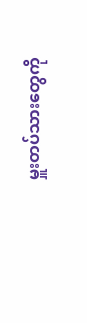မှူးတပ်သားတွေကို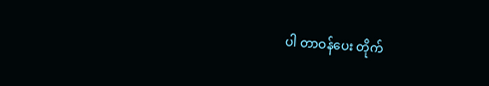ပါ တာဝန်ပေး တိုက်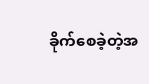ခိုက်စေခဲ့တဲ့အ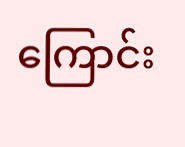ကြောင်း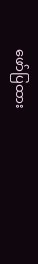ဖော်ပြထား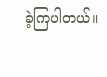ခဲ့ကြပါတယ်။